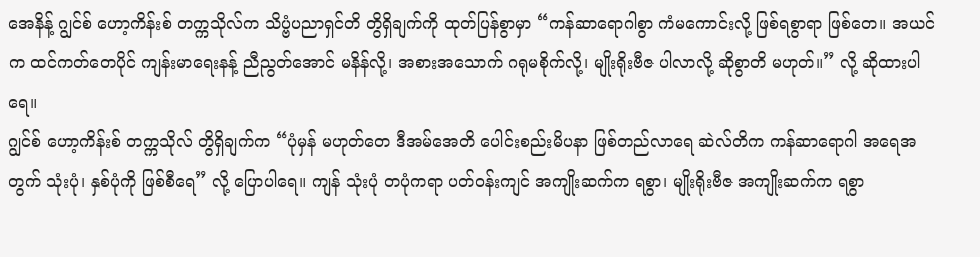အေနိန့် ဂျွင်စ် ဟော့ကိန်းစ် တက္ကသိုလ်က သိပ္ဗံပညာရှင်တိ တွိရှိချက်ကို ထုတ်ပြန်စွာမှာ “ကန်ဆာရောဂါစွာ ကံမကောင်းလို့ ဖြစ်ရစွာရာ ဖြစ်တေ။ အယင်က ထင်ကတ်တေပိုင် ကျန်းမာရေးနန့် ညီညွတ်အောင် မနိန်လို့၊ အစားအသောက် ဂရုမစိုက်လို့၊ မျိုးရိုးဗီဇ ပါလာလို့ ဆိုစွာတိ မဟုတ်။” လို့ ဆိုထားပါရေ။
ဂျွင်စ် ဟော့ကိန်းစ် တက္ကသိုလ် တွိရှိချက်က “ပုံမှန် မဟုတ်တေ ဒီအမ်အေတိ ပေါင်းစည်းမိပနာ ဖြစ်တည်လာရေ ဆဲလ်တိက ကန်ဆာရောဂါ အရေအတွက် သုံးပုံ၊ နှစ်ပုံကို ဖြစ်စီရေ” လို့ ပြောပါရေ။ ကျန် သုံးပုံ တပုံကရာ ပတ်ဝန်းကျင် အကျိုးဆက်က ရစွာ၊ မျိုးရိုးဗီဇ အကျိုးဆက်က ရစွာ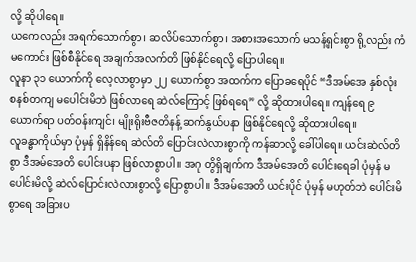လို့ ဆိုပါရေ။
ယကေလည်း အရက်သောက်စွာ၊ ဆလိပ်သောက်စွာ၊ အစားအသောက် မသန့်ရှင်းစွာ ရို့လည်း ကံမကောင်း ဖြစ်စီနိုင်ရေ အချက်အလက်တိ ဖြစ်နိုင်ရေလို့ ပြောပါရေ။
လူနာ ၃၁ ယောက်ကို လေ့လာစွာမှာ ၂၂ ယောက်စွာ အထက်က ပြောခရေပိုင် “ဒီအမ်အေ နှစ်လုံး စနစ်တကျ မပေါင်းမိဘဲ ဖြစ်လာရေ ဆဲလ်ကြောင့် ဖြစ်ရရေ” လို့ ဆိုထားပါရေ။ ကျန်ရေ ၉ ယောက်ရာ ပတ်ဝန်းကျင်၊ မျိုးရိုးဗီဇတိနန့် ဆက်နွယ်ပနာ ဖြစ်နိုင်ရေလို့ ဆိုထားပါရေ။
လူခန္ဓာကိုယ်မှာ ပုံမှန် ရှိနိန်ရေ ဆဲလ်တိ ပြောင်းလဲလားစွာကို ကန်ဆာလို့ ခေါ်ပါရေ။ ယင်းဆဲလ်တိစွာ ဒီအမ်အေတိ ပေါင်းပနာ ဖြစ်လာစွာပါ။ အဂု တွိရှိချက်က ဒီအမ်အေတိ ပေါင်းရေခါ ပုံမှန် မပေါင်းမိလို့ ဆဲလ်ပြောင်းလဲလားစွာလို့ ပြောစွာပါ။ ဒီအမ်အေတိ ယင်းပိုင် ပုံမှန် မဟုတ်ဘဲ ပေါင်းမိစွာရေ အခြားပ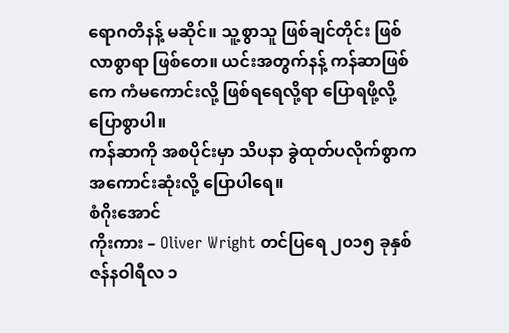ရောဂတိနန့် မဆိုင်။ သူ့စွာသူ ဖြစ်ချင်တိုင်း ဖြစ်လာစွာရာ ဖြစ်တေ။ ယင်းအတွက်နန့် ကန်ဆာဖြစ်ကေ ကံမကောင်းလို့ ဖြစ်ရရေလို့ရာ ပြောရဖို့လို့ ပြောစွာပါ။
ကန်ဆာကို အစပိုင်းမှာ သိပနာ ခွဲထုတ်ပလိုက်စွာက အကောင်းဆုံးလို့ ပြောပါရေ။
စံဂိုးအောင်
ကိုးကား – Oliver Wright တင်ပြရေ ၂၀၁၅ ခုနှစ် ဇန်နဝါရီလ ၁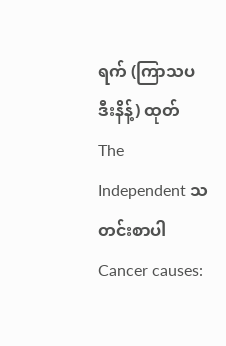ရက် (ကြာသပဒီးနိန့်) ထုတ် The Independent သတင်းစာပါ Cancer causes: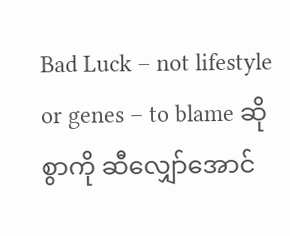Bad Luck – not lifestyle or genes – to blame ဆိုစွာကို ဆီလျှော်အောင်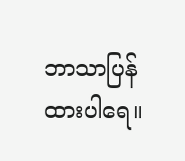ဘာသာပြန်ထားပါရေ။